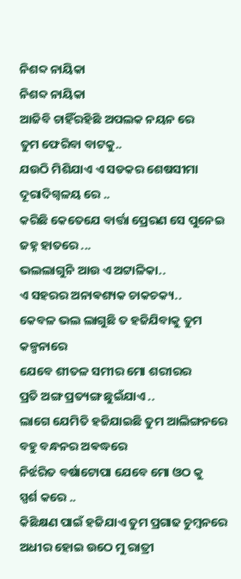ନିଶବ୍ଦ ନାୟିକା
ନିଶବ୍ଦ ନାୟିକା
ଆଜିବି ଚାହିଁରହିଛି ଅପଲକ ନୟନ ରେ
ତୁମ ଫେରିବା ବାଟକୁ..
ଯଉଠି ମିଶିଯାଏ ଏ ସଡକର ଶେଷସୀମା ଦୂରାଦିଗ୍ବଳୟ ରେ ..
କରିଛି କେତେଯେ ବାର୍ତ୍ତା ପ୍ରେରଣ ସେ ପୁନେଇ
ଜହ୍ନ ହାତରେ ...
ଭଲଲାଗୁନି ଆଉ ଏ ଅଟ୍ଟାଳିକା..
ଏ ସହରର ଅନାଵଶ୍ୟକ ଚାକଚକ୍ୟ..
କେବଳ ଭଲ ଲାଗୁଛି ତ ହଜିଯିବାକୁ ତୁମ କଳ୍ପନାରେ
ଯେବେ ଶୀତଳ ସମୀର ମୋ ଶରୀରର
ପ୍ରତି ଅଙ୍ଗ ପ୍ରତ୍ୟଙ୍ଗ ଛୁଇଁଯାଏ ..
ଲାଗେ ଯେମିତି ହଜିଯାଇଛି ତୁମ ଆଲିଙ୍ଗନରେ
ବହୁ ବନ୍ଧନର ଅଵଦ୍ଧରେ
ନିର୍ଝରିତ ବର୍ଷାଟୋପା ଯେବେ ମୋ ଓଠ କୁ
ସ୍ପର୍ଶ କରେ ..
କିଛିକ୍ଷଣ ପାଇଁ ହଜିଯାଏ ତୁମ ପ୍ରଗାଢ ଚୁମ୍ବନରେ
ଅଧୀର ହୋଇ ଉଠେ ମୁ ରାତ୍ରୀ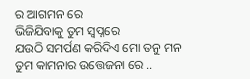ର ଆଗମନ ରେ
ଭିଜିଯିବାକୁ ତୁମ ସ୍ୱପ୍ନରେ
ଯଉଠି ସମର୍ପଣ କରିଦିଏ ମୋ ତନୁ ମନ
ତୁମ କାମନାର ଉତ୍ତେଜନା ରେ ..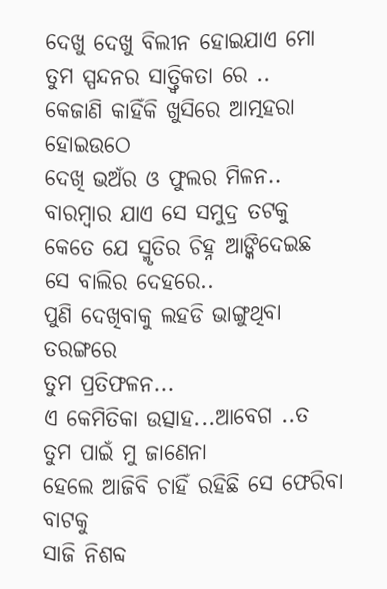ଦେଖୁ ଦେଖୁ ବିଲୀନ ହୋଇଯାଏ ମୋ
ତୁମ ସ୍ପନ୍ଦନର ସାତ୍ତ୍ୱିକତା ରେ ..
କେଜାଣି କାହିଁକି ଖୁସିରେ ଆତ୍ମହରା ହୋଇଉଠେ
ଦେଖି ଭଅଁର ଓ ଫୁଲର ମିଳନ..
ବାରମ୍ବାର ଯାଏ ସେ ସମୁଦ୍ର ତଟକୁ
କେତେ ଯେ ସ୍ମୃତିର ଚିହ୍ନ ଆଙ୍କିଦେଇଛ
ସେ ବାଲିର ଦେହରେ..
ପୁଣି ଦେଖିବାକୁ ଲହଡି ଭାଙ୍ଗୁଥିବା ତରଙ୍ଗରେ
ତୁମ ପ୍ରତିଫଳନ...
ଏ କେମିତିକା ଉତ୍ସାହ...ଆବେଗ ..ତ
ତୁମ ପାଇଁ ମୁ ଜାଣେନା
ହେଲେ ଆଜିବି ଚାହିଁ ରହିଛି ସେ ଫେରିବା ବାଟକୁ
ସାଜି ନିଶବ୍ଦ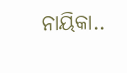ନାୟିକା..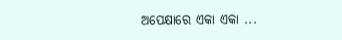ଅପେକ୍ଷାରେ ଏକା ଏକା ...